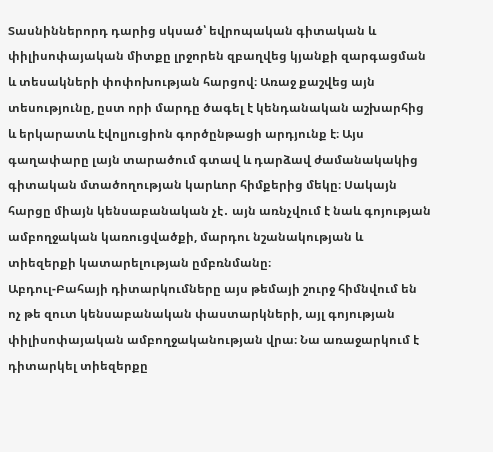Տասնիններորդ դարից սկսած՝ եվրոպական գիտական և փիլիսոփայական միտքը լրջորեն զբաղվեց կյանքի զարգացման և տեսակների փոփոխության հարցով։ Առաջ քաշվեց այն տեսությունը, ըստ որի մարդը ծագել է կենդանական աշխարհից և երկարատև էվոլյուցիոն գործընթացի արդյունք է։ Այս գաղափարը լայն տարածում գտավ և դարձավ ժամանակակից գիտական մտածողության կարևոր հիմքերից մեկը։ Սակայն հարցը միայն կենսաբանական չէ․ այն առնչվում է նաև գոյության ամբողջական կառուցվածքի, մարդու նշանակության և տիեզերքի կատարելության ըմբռնմանը։
Աբդուլ-Բահայի դիտարկումները այս թեմայի շուրջ հիմնվում են ոչ թե զուտ կենսաբանական փաստարկների, այլ գոյության փիլիսոփայական ամբողջականության վրա։ Նա առաջարկում է դիտարկել տիեզերքը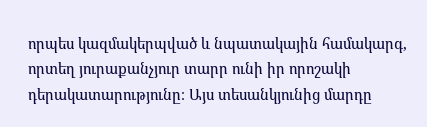որպես կազմակերպված և նպատակային համակարգ, որտեղ յուրաքանչյուր տարր ունի իր որոշակի դերակատարությունը։ Այս տեսանկյունից մարդը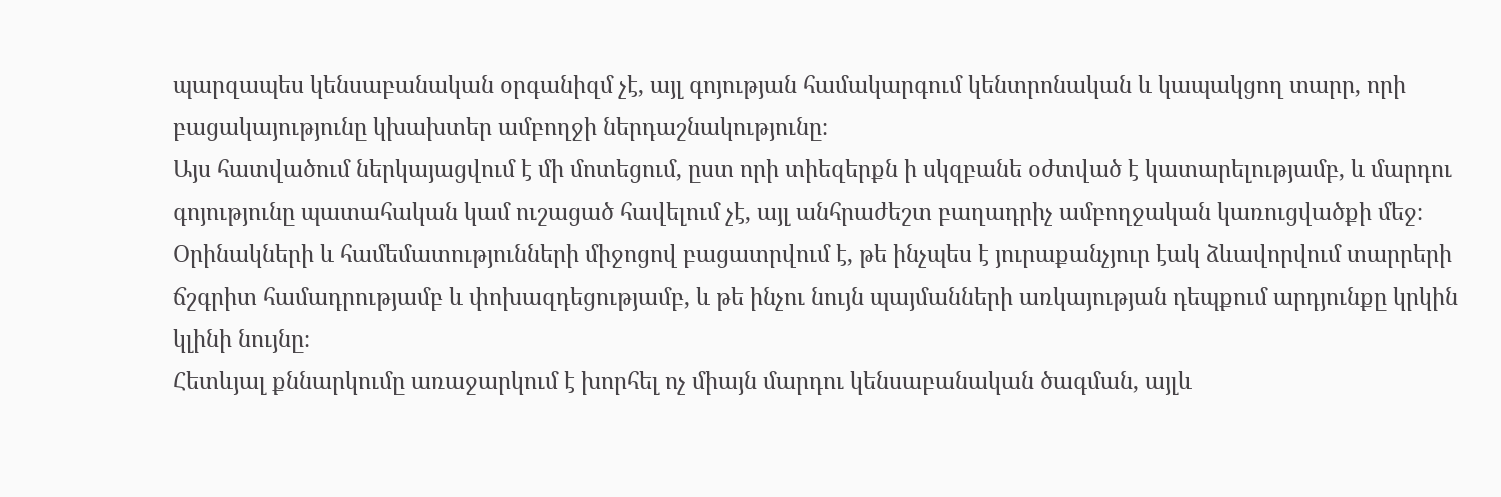պարզապես կենսաբանական օրգանիզմ չէ, այլ գոյության համակարգում կենտրոնական և կապակցող տարր, որի բացակայությունը կխախտեր ամբողջի ներդաշնակությունը։
Այս հատվածում ներկայացվում է մի մոտեցում, ըստ որի տիեզերքն ի սկզբանե օժտված է կատարելությամբ, և մարդու գոյությունը պատահական կամ ուշացած հավելում չէ, այլ անհրաժեշտ բաղադրիչ ամբողջական կառուցվածքի մեջ։ Օրինակների և համեմատությունների միջոցով բացատրվում է, թե ինչպես է յուրաքանչյուր էակ ձևավորվում տարրերի ճշգրիտ համադրությամբ և փոխազդեցությամբ, և թե ինչու նույն պայմանների առկայության դեպքում արդյունքը կրկին կլինի նույնը։
Հետևյալ քննարկումը առաջարկում է խորհել ոչ միայն մարդու կենսաբանական ծագման, այլև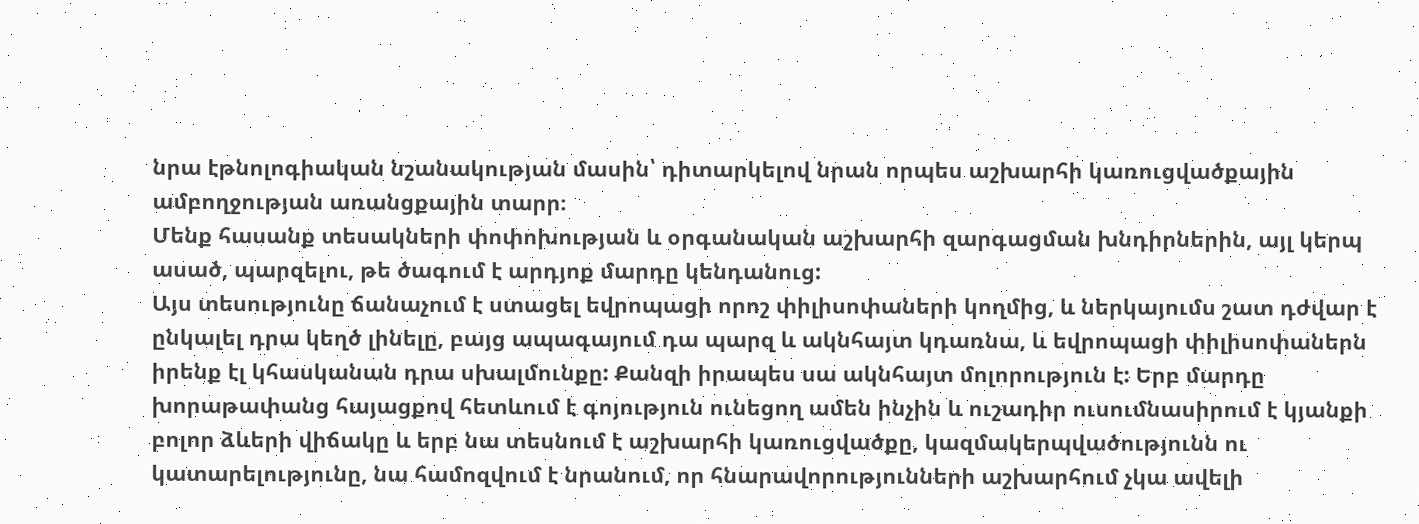նրա էթնոլոգիական նշանակության մասին՝ դիտարկելով նրան որպես աշխարհի կառուցվածքային ամբողջության առանցքային տարր։
Մենք հասանք տեսակների փոփոխության և օրգանական աշխարհի զարգացման խնդիրներին, այլ կերպ ասած, պարզելու, թե ծագում է արդյոք մարդը կենդանուց:
Այս տեսությունը ճանաչում է ստացել եվրոպացի որոշ փիլիսոփաների կողմից, և ներկայումս շատ դժվար է ընկալել դրա կեղծ լինելը, բայց ապագայում դա պարզ և ակնհայտ կդառնա, և եվրոպացի փիլիսոփաներն իրենք էլ կհասկանան դրա սխալմունքը: Քանզի իրապես սա ակնհայտ մոլորություն է: Երբ մարդը խորաթափանց հայացքով հետևում է գոյություն ունեցող ամեն ինչին և ուշադիր ուսումնասիրում է կյանքի բոլոր ձևերի վիճակը և երբ նա տեսնում է աշխարհի կառուցվածքը, կազմակերպվածությունն ու կատարելությունը, նա համոզվում է նրանում, որ հնարավորությունների աշխարհում չկա ավելի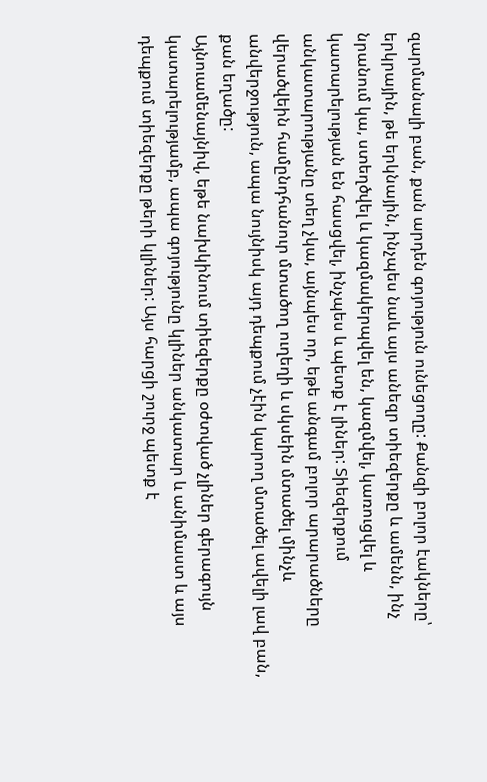զարմանալի բան, քան արդեն գոյություն ունեցողը: Քանզի բոլոր էակները՝ երկրային, թե երկնային, ինչպես նաև այս անեզր տիեզերքը և ամենն, ինչ նրանում կա, ստեղծվել և կազմակերպվել են, կազմվել, կառուցվել և կատարելության են հասցվել, ինչպես և պետք է լիներ: Տիեզերքում անկատարությանը տեղ չկա, այնպես որ, եթե անգամ բոլոր արարածները վերածվեին համընդհանուր մտածող ուղեղի և սկսեին մտածել մինչև անվերջություն, ապա նույնիսկ այդ դեպքում չէին կարող մտածել ավելի լավ բան, քան եղածը:
Այնուամենայնիվ, եթե նախկինում տիեզերքը օժտված չլիներ գերագույն կատարելությամբ, ապա գոյությունը կլիներ անկատար և անիմաստ և այս դեպքում տիեզերքը թերի կլիներ: Այս հարցի շուրջ պետք է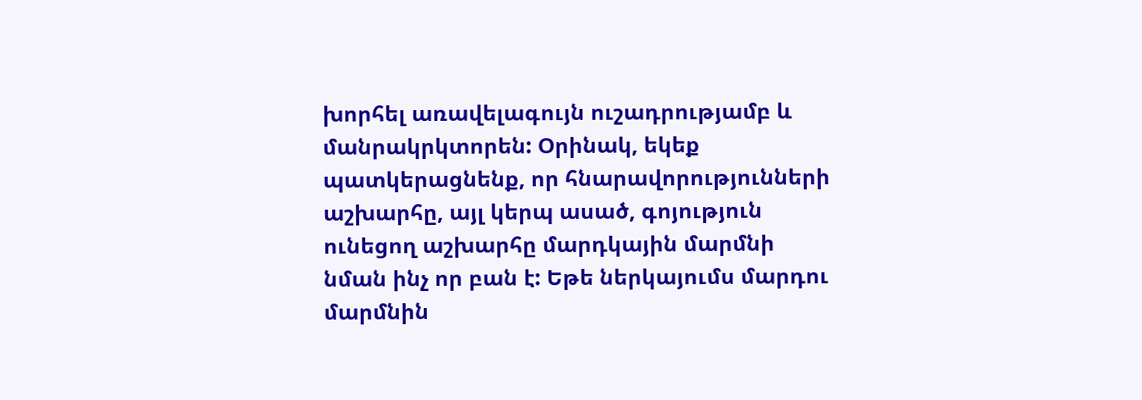խորհել առավելագույն ուշադրությամբ և մանրակրկտորեն: Օրինակ, եկեք պատկերացնենք, որ հնարավորությունների աշխարհը, այլ կերպ ասած, գոյություն ունեցող աշխարհը մարդկային մարմնի նման ինչ որ բան է: Եթե ներկայումս մարդու մարմնին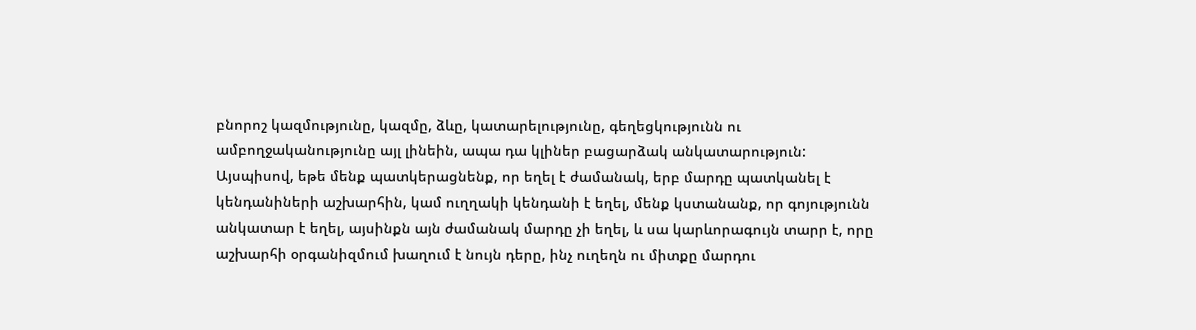բնորոշ կազմությունը, կազմը, ձևը, կատարելությունը, գեղեցկությունն ու ամբողջականությունը այլ լինեին, ապա դա կլիներ բացարձակ անկատարություն: Այսպիսով, եթե մենք պատկերացնենք, որ եղել է ժամանակ, երբ մարդը պատկանել է կենդանիների աշխարհին, կամ ուղղակի կենդանի է եղել, մենք կստանանք, որ գոյությունն անկատար է եղել, այսինքն այն ժամանակ մարդը չի եղել, և սա կարևորագույն տարր է, որը աշխարհի օրգանիզմում խաղում է նույն դերը, ինչ ուղեղն ու միտքը մարդու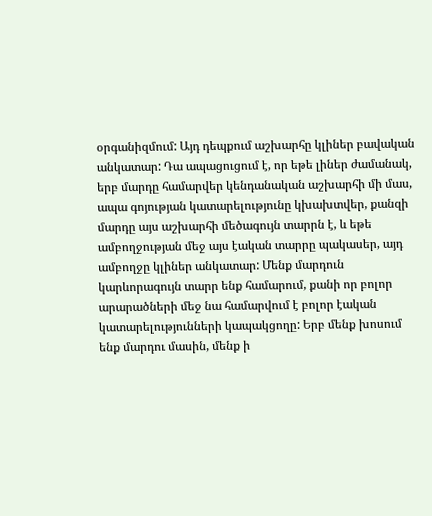օրգանիզմում: Այդ դեպքում աշխարհը կլիներ բավական անկատար: Դա ապացուցում է, որ եթե լիներ ժամանակ, երբ մարդը համարվեր կենդանական աշխարհի մի մաս, ապա գոյության կատարելությունը կխախտվեր, քանզի մարդը այս աշխարհի մեծագույն տարրն է, և եթե ամբողջության մեջ այս էական տարրը պակասեր, այդ ամբողջը կլիներ անկատար: Մենք մարդուն կարևորագույն տարր ենք համարում, քանի որ բոլոր արարածների մեջ նա համարվում է բոլոր էական կատարելությունների կապակցողը: Երբ մենք խոսում ենք մարդու մասին, մենք ի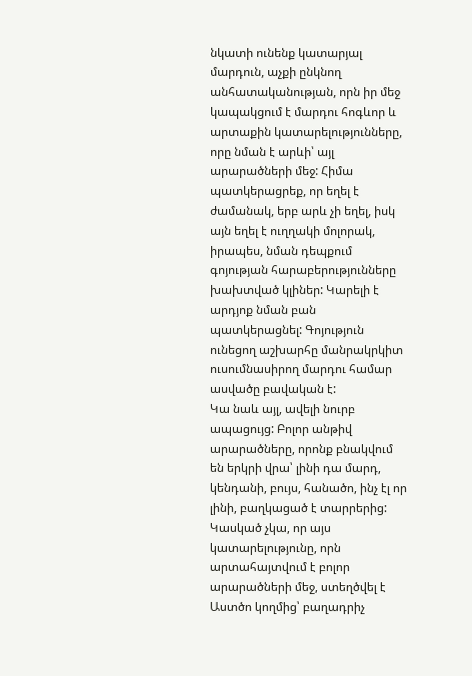նկատի ունենք կատարյալ մարդուն, աչքի ընկնող անհատականության, որն իր մեջ կապակցում է մարդու հոգևոր և արտաքին կատարելությունները, որը նման է արևի՝ այլ արարածների մեջ: Հիմա պատկերացրեք, որ եղել է ժամանակ, երբ արև չի եղել, իսկ այն եղել է ուղղակի մոլորակ, իրապես, նման դեպքում գոյության հարաբերությունները խախտված կլիներ: Կարելի է արդյոք նման բան պատկերացնել: Գոյություն ունեցող աշխարհը մանրակրկիտ ուսումնասիրող մարդու համար ասվածը բավական է:
Կա նաև այլ, ավելի նուրբ ապացույց: Բոլոր անթիվ արարածները, որոնք բնակվում են երկրի վրա՝ լինի դա մարդ, կենդանի, բույս, հանածո, ինչ էլ որ լինի, բաղկացած է տարրերից: Կասկած չկա, որ այս կատարելությունը, որն արտահայտվում է բոլոր արարածների մեջ, ստեղծվել է Աստծո կողմից՝ բաղադրիչ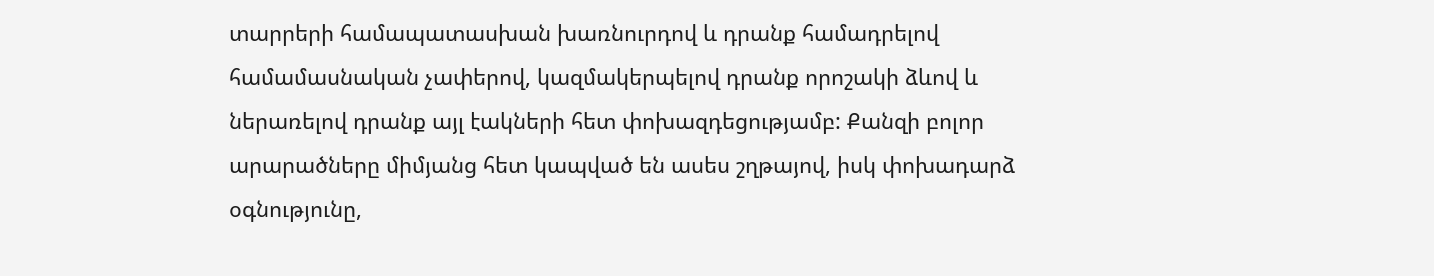տարրերի համապատասխան խառնուրդով և դրանք համադրելով համամասնական չափերով, կազմակերպելով դրանք որոշակի ձևով և ներառելով դրանք այլ էակների հետ փոխազդեցությամբ: Քանզի բոլոր արարածները միմյանց հետ կապված են ասես շղթայով, իսկ փոխադարձ օգնությունը,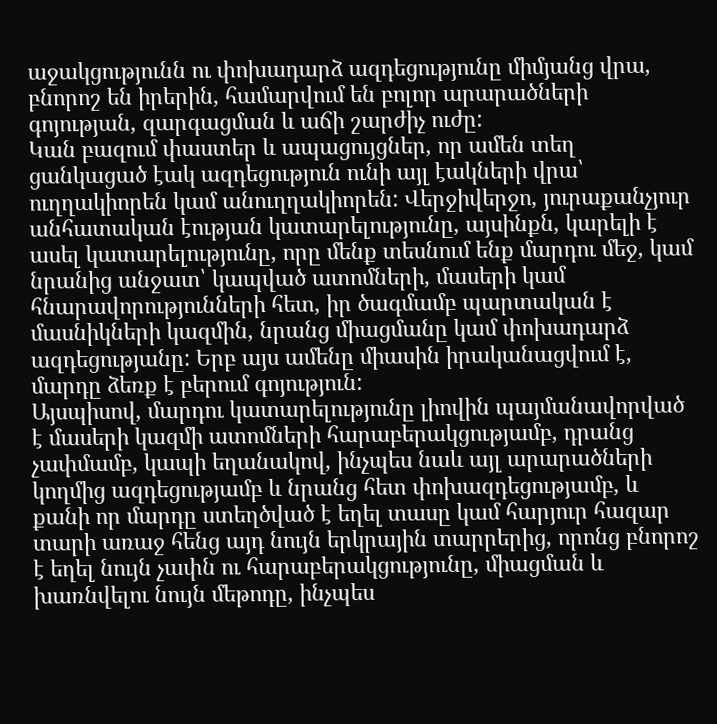աջակցությունն ու փոխադարձ ազդեցությունը միմյանց վրա, բնորոշ են իրերին, համարվում են բոլոր արարածների գոյության, զարգացման և աճի շարժիչ ուժը:
Կան բազում փաստեր և ապացույցներ, որ ամեն տեղ ցանկացած էակ ազդեցություն ունի այլ էակների վրա՝ ուղղակիորեն կամ անուղղակիորեն: Վերջիվերջո, յուրաքանչյուր անհատական էության կատարելությունը, այսինքն, կարելի է ասել կատարելությունը, որը մենք տեսնում ենք մարդու մեջ, կամ նրանից անջատ՝ կապված ատոմների, մասերի կամ հնարավորությունների հետ, իր ծագմամբ պարտական է մասնիկների կազմին, նրանց միացմանը կամ փոխադարձ ազդեցությանը: Երբ այս ամենը միասին իրականացվում է, մարդը ձեռք է բերում գոյություն:
Այսպիսով, մարդու կատարելությունը լիովին պայմանավորված է մասերի կազմի ատոմների հարաբերակցությամբ, դրանց չափմամբ, կապի եղանակով, ինչպես նաև այլ արարածների կողմից ազդեցությամբ և նրանց հետ փոխազդեցությամբ, և քանի որ մարդը ստեղծված է եղել տասը կամ հարյուր հազար տարի առաջ հենց այդ նույն երկրային տարրերից, որոնց բնորոշ է եղել նույն չափն ու հարաբերակցությունը, միացման և խառնվելու նույն մեթոդը, ինչպես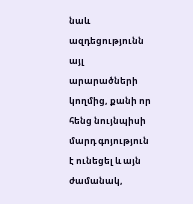նաև ազդեցությունն այլ արարածների կողմից, քանի որ հենց նույնպիսի մարդ գոյություն է ունեցել և այն ժամանակ,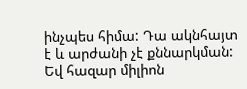ինչպես հիմա: Դա ակնհայտ է և արժանի չէ քննարկման: Եվ հազար միլիոն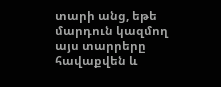տարի անց, եթե մարդուն կազմող այս տարրերը հավաքվեն և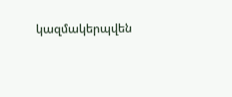կազմակերպվեն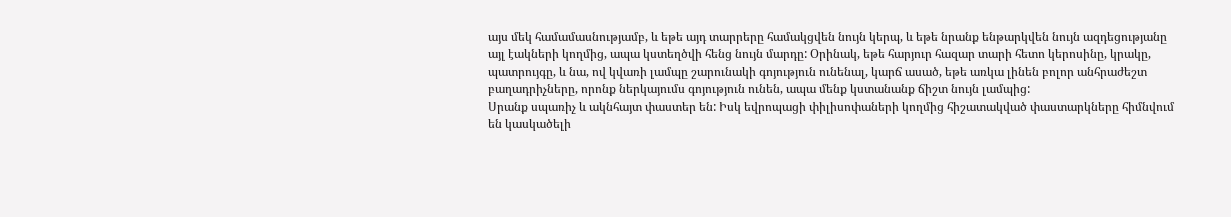այս մեկ համամասնությամբ, և եթե այդ տարրերը համակցվեն նույն կերպ, և եթե նրանք ենթարկվեն նույն ազդեցությանը այլ էակների կողմից, ապա կստեղծվի հենց նույն մարդը: Օրինակ, եթե հարյուր հազար տարի հետո կերոսինը, կրակը, պատրույգը, և նա, ով կվառի լամպը շարունակի գոյություն ունենալ, կարճ ասած, եթե առկա լինեն բոլոր անհրաժեշտ բաղադրիչները, որոնք ներկայումս գոյություն ունեն, ապա մենք կստանանք ճիշտ նույն լամպից:
Սրանք սպառիչ և ակնհայտ փաստեր են: Իսկ եվրոպացի փիլիսոփաների կողմից հիշատակված փաստարկները հիմնվում են կասկածելի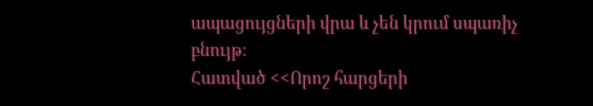ապացույցների վրա և չեն կրում սպառիչ բնույթ:
Հատված <<Որոշ հարցերի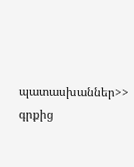պատասխաններ>> գրքից